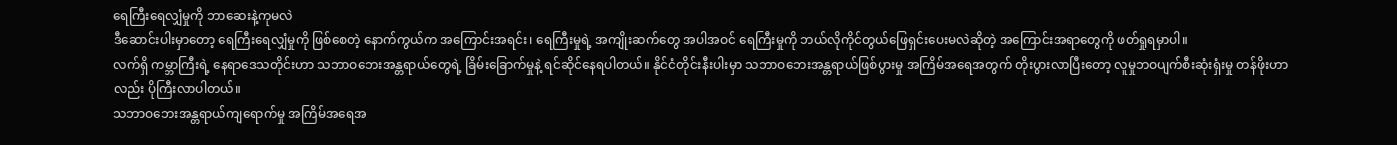ရေကြီးရေလျှံမှုကို ဘာဆေးနဲ့ကုမလဲ
ဒီဆောင်းပါးမှာတော့ ရေကြီးရေလျှံမှုကို ဖြစ်စေတဲ့ နောက်ကွယ်က အကြောင်းအရင်း၊ ရေကြီးမှုရဲ့ အကျိုးဆက်တွေ အပါအဝင် ရေကြီးမှုကို ဘယ်လိုကိုင်တွယ်ဖြေရှင်းပေးမလဲဆိုတဲ့ အကြောင်းအရာတွေကို ဖတ်ရှုရမှာပါ။
လက်ရှိ ကမ္ဘာကြီးရဲ့ နေရာဒေသတိုင်းဟာ သဘာဝဘေးအန္တရာယ်တွေရဲ့ ခြိမ်းခြောက်မှုနဲ့ ရင်ဆိုင်နေရပါတယ်။ နိုင်ငံတိုင်းနီးပါးမှာ သဘာဝဘေးအန္တရာယ်ဖြစ်ပွားမှု အကြိမ်အရေအတွက် တိုးပွားလာပြီးတော့ လူမှုဘဝပျက်စီးဆုံးရှံးမှု တန်ဖိုးဟာလည်း ပိုကြီးလာပါတယ်။
သဘာဝဘေးအန္တရာယ်ကျရောက်မှု အကြိမ်အရေအ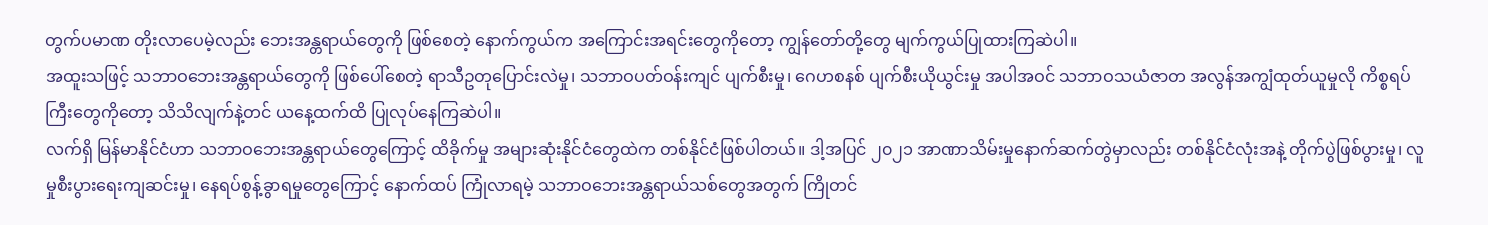တွက်ပမာဏ တိုးလာပေမဲ့လည်း ဘေးအန္တရာယ်တွေကို ဖြစ်စေတဲ့ နောက်ကွယ်က အကြောင်းအရင်းတွေကိုတော့ ကျွန်တော်တို့တွေ မျက်ကွယ်ပြုထားကြဆဲပါ။
အထူးသဖြင့် သဘာဝဘေးအန္တရာယ်တွေကို ဖြစ်ပေါ်စေတဲ့ ရာသီဥတုပြောင်းလဲမှု၊ သဘာဝပတ်ဝန်းကျင် ပျက်စီးမှု၊ ဂေဟစနစ် ပျက်စီးယိုယွင်းမှု အပါအဝင် သဘာဝသယံဇာတ အလွန်အကျွံထုတ်ယူမှုလို ကိစ္စရပ်ကြီးတွေကိုတော့ သိသိလျက်နဲ့တင် ယနေ့ထက်ထိ ပြုလုပ်နေကြဆဲပါ။
လက်ရှိ မြန်မာနိုင်ငံဟာ သဘာဝဘေးအန္တရာယ်တွေကြောင့် ထိခိုက်မှု အများဆုံးနိုင်ငံတွေထဲက တစ်နိုင်ငံဖြစ်ပါတယ်။ ဒါ့အပြင် ၂၀၂၁ အာဏာသိမ်းမှုနောက်ဆက်တွဲမှာလည်း တစ်နိုင်ငံလုံးအနဲ့ တိုက်ပွဲဖြစ်ပွားမှု၊ လူမှုစီးပွားရေးကျဆင်းမှု၊ နေရပ်စွန့်ခွာရမှုတွေကြောင့် နောက်ထပ် ကြုံလာရမဲ့ သဘာဝဘေးအန္တရာယ်သစ်တွေအတွက် ကြိုတင်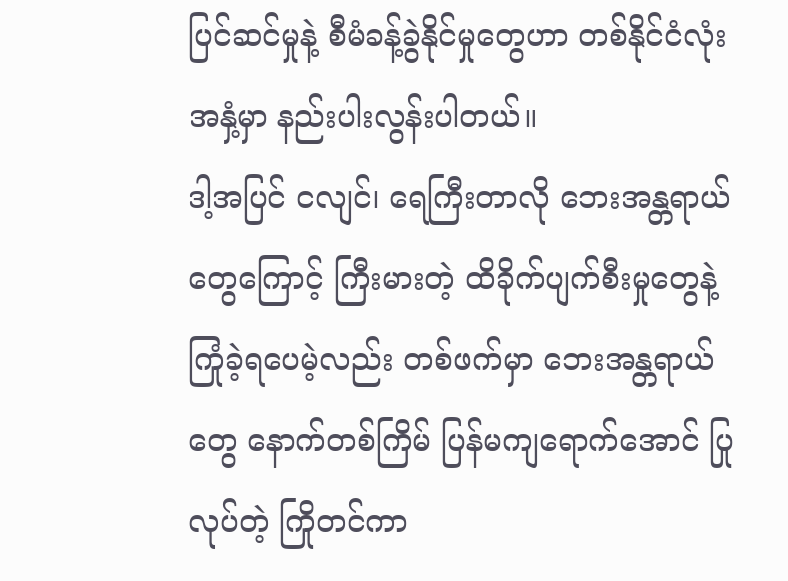ပြင်ဆင်မှုနဲ့ စီမံခန့်ခွဲနိုင်မှုတွေဟာ တစ်နိုင်ငံလုံးအနှံ့မှာ နည်းပါးလွန်းပါတယ်။
ဒါ့အပြင် ငလျင်၊ ရေကြီးတာလို ဘေးအန္တရာယ်တွေကြောင့် ကြီးမားတဲ့ ထိခိုက်ပျက်စီးမှုတွေနဲ့ ကြုံခဲ့ရပေမဲ့လည်း တစ်ဖက်မှာ ဘေးအန္တရာယ်တွေ နောက်တစ်ကြိမ် ပြန်မကျရောက်အောင် ပြုလုပ်တဲ့ ကြိုတင်ကာ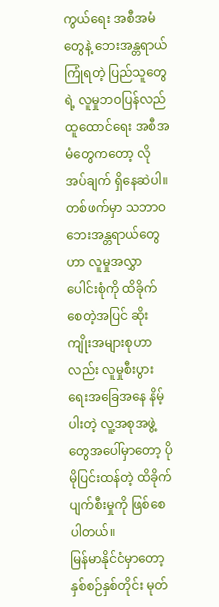ကွယ်ရေး အစီအမံတွေနဲ့ ဘေးအန္တရာယ်ကြုံရတဲ့ ပြည်သူတွေရဲ့ လူမှုဘဝပြန်လည်ထူထောင်ရေး အစီအမံတွေကတော့ လိုအပ်ချက် ရှိနေဆဲပါ။
တစ်ဖက်မှာ သဘာဝဘေးအန္တရာယ်တွေဟာ လူမှုအလွှာပေါင်းစုံကို ထိခိုက်စေတဲ့အပြင် ဆိုးကျိုးအများစုဟာလည်း လူမှုစီးပွားရေးအခြေအနေ နိမ့်ပါးတဲ့ လူ့အစုအဖွဲ့တွေအပေါ်မှာတော့ ပိုမိုပြင်းထန်တဲ့ ထိခိုက်ပျက်စီးမှုကို ဖြစ်စေပါတယ်။
မြန်မာနိုင်ငံမှာတော့ နှစ်စဉ်နှစ်တိုင်း မုတ်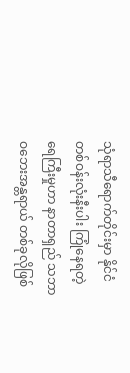သုံရာသီရောက်တိုင်းမှာ နိုင်ငံတစ်ဝန်းလုံးနီးပါး ကြုံနေရတဲ့ ရေကြီးမှုဟာ နာတာရှည် သဘာဝဘေးအန္တရာယ် တစ်ခုလိုဖြစ်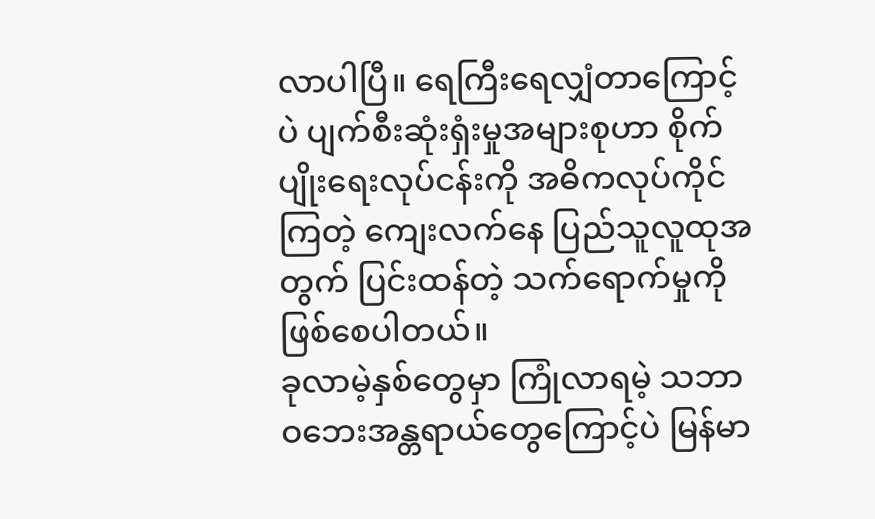လာပါပြီ။ ရေကြီးရေလျှံတာကြောင့်ပဲ ပျက်စီးဆုံးရှံးမှုအများစုဟာ စိုက်ပျိုးရေးလုပ်ငန်းကို အဓိကလုပ်ကိုင်ကြတဲ့ ကျေးလက်နေ ပြည်သူလူထုအတွက် ပြင်းထန်တဲ့ သက်ရောက်မှုကို ဖြစ်စေပါတယ်။
ခုလာမဲ့နှစ်တွေမှာ ကြုံလာရမဲ့ သဘာဝဘေးအန္တရာယ်တွေကြောင့်ပဲ မြန်မာ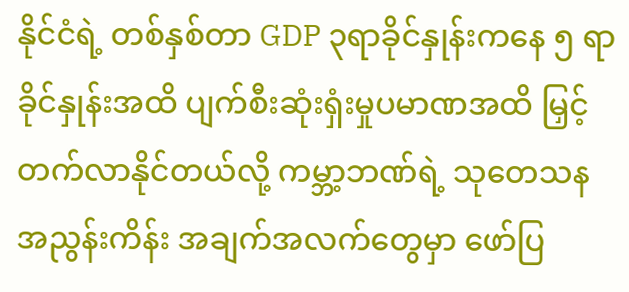နိုင်ငံရဲ့ တစ်နှစ်တာ GDP ၃ရာခိုင်နှုန်းကနေ ၅ ရာခိုင်နှုန်းအထိ ပျက်စီးဆုံးရှံးမှုပမာဏအထိ မြှင့်တက်လာနိုင်တယ်လို့ ကမ္ဘာ့ဘဏ်ရဲ့ သုတေသနအညွန်းကိန်း အချက်အလက်တွေမှာ ဖော်ပြ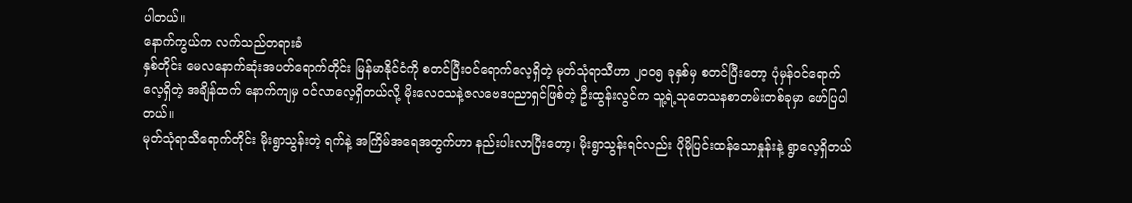ပါတယ်။
နောက်ကွယ်က လက်သည်တရားခံ
နှစ်တိုင်း မေလနောက်ဆုံးအပတ်ရောက်တိုင်း မြန်မာနိုင်ငံကို စတင်ပြီးဝင်ရောက်လေ့ရှိတဲ့ မုတ်သုံရာသီဟာ ၂၀၀၅ ခုနှစ်မှ စတင်ပြီးတော့ ပုံမှန်ဝင်ရောက်လေ့ရှိတဲ့ အချိန်ထက် နောက်ကျမှ ဝင်လာလေ့ရှိတယ်လို့ မိုးလေဝသနဲ့ဇလဗေဒပညာရှင်ဖြစ်တဲ့ ဦးထွန်းလွင်က သူ့ရဲ့သုတေသနစာတမ်းတစ်ခုမှာ ဖော်ပြပါတယ်။
မုတ်သုံရာသီရောက်တိုင်း မိုးရွာသွန်းတဲ့ ရက်နဲ့ အကြိမ်အရေအတွက်ဟာ နည်းပါးလာပြီးတော့၊ မိုးရွာသွန်းရင်လည်း ပိုမိုပြင်းထန်သောနှုန်းနဲ့ ရွာလေ့ရှိတယ်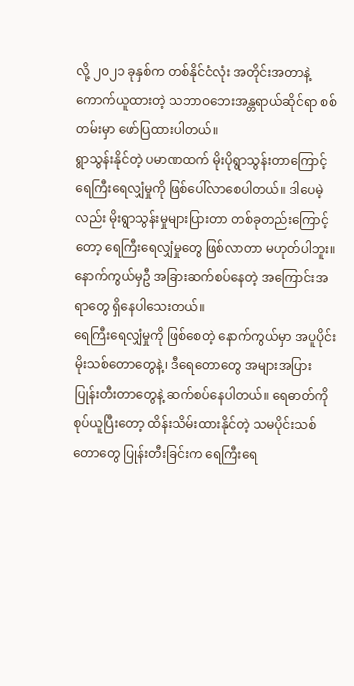လို့ ၂၀၂၁ ခုနှစ်က တစ်နိုင်ငံလုံး အတိုင်းအတာနဲ့ ကောက်ယူထားတဲ့ သဘာဝဘေးအန္တရာယ်ဆိုင်ရာ စစ်တမ်းမှာ ဖော်ပြထားပါတယ်။
ရွာသွန်းနိုင်တဲ့ ပမာဏထက် မိုးပိုရွာသွန်းတာကြောင့် ရေကြီးရေလျှံမှုကို ဖြစ်ပေါ်လာစေပါတယ်။ ဒါပေမဲ့လည်း မိုးရွာသွန်းမှုများပြားတာ တစ်ခုတည်းကြောင့်တော့ ရေကြီးရေလျှံမှုတွေ ဖြစ်လာတာ မဟုတ်ပါဘူး။ နောက်ကွယ်မှဦ အခြားဆက်စပ်နေတဲ့ အကြောင်းအရာတွေ ရှိနေပါသေးတယ်။
ရေကြီးရေလျှံမှုကို ဖြစ်စေတဲ့ နောက်ကွယ်မှာ အပူပိုင်းမိုးသစ်တောတွေနဲ့၊ ဒီရေတောတွေ အများအပြား ပြုန်းတီးတာတွေနဲ့ ဆက်စပ်နေပါတယ်။ ရေဓာတ်ကို စုပ်ယူပြီးတော့ ထိန်းသိမ်းထားနိုင်တဲ့ သမပိုင်းသစ်တောတွေ ပြုန်းတီးခြင်းက ရေကြီးရေ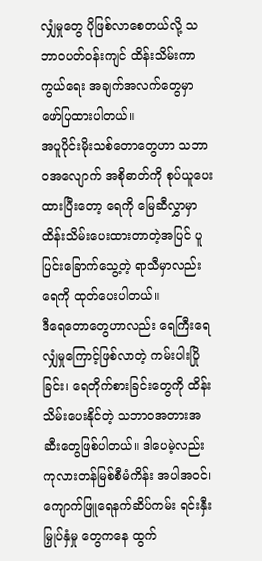လျှံမှုတွေ ပိုဖြစ်လာစေတယ်လို့ သဘာဝပတ်ဝန်းကျင် ထိန်းသိမ်းကာကွယ်ရေး အချက်အလက်တွေမှာ ဖော်ပြထားပါတယ်။
အပူပိုင်းမိုးသစ်တောတွေဟာ သဘာဝအလျောက် အစိုဓာတ်ကို စုပ်ယူပေးထားပြီးတော့ ရေကို မြေဆီလွှာမှာ ထိန်းသိမ်းပေးထားတာတဲ့အပြင် ပူပြင်းခြောက်သွေ့တဲ့ ရာသီမှာလည်း ရေကို ထုတ်ပေးပါတယ်။
ဒီရေတောတွေဟာလည်း ရေကြီးရေလျှံမှုကြောင့်ဖြစ်လာတဲ့ ကမ်းပါးပြိုခြင်း၊ ရေတိုက်စားခြင်းတွေကို ထိန်းသိမ်းပေးနိုင်တဲ့ သဘာဝအတားအဆီးတွေဖြစ်ပါတယ်။ ဒါပေမဲ့လည်း ကုလားတန်မြစ်စီမံကိန်း အပါအဝင်၊ ကျောက်ဖြူရေနက်ဆိပ်ကမ်း ရင်းနှီးမြှုပ်နှံမှု တွေကနေ ထွက်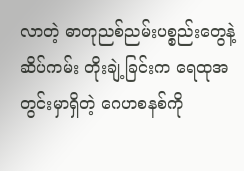လာတဲ့ ဓာတုညစ်ညမ်းပစ္စည်းတွေနဲ့ ဆိပ်ကမ်း တိုးချဲ့ခြင်းက ရေထုအတွင်းမှာရှိတဲ့ ဂေဟစနစ်ကို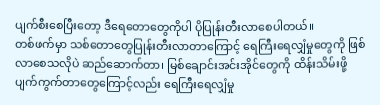ပျက်စီးစေပြီးတော့ ဒီရေတောတွေကိုပါ ပိုပြုန်းတီးလာစေပါတယ်။
တစ်ဖက်မှာ သစ်တောတွေပြုန်းတီးလာတာကြောင့် ရေကြီးရေလျှံမှုတွေကို ဖြစ်လာစေသလိုပဲ ဆည်ဆောက်တာ၊ မြစ်ချောင်းအင်းအိုင်တွေကို ထိန်းသိမ်းဖို့ ပျက်ကွက်တာတွေကြောင့်လည်း ရေကြီးရေလျှံမှု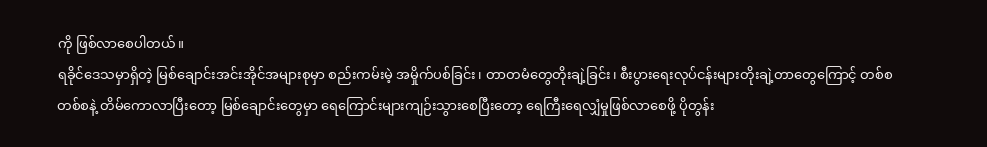ကို ဖြစ်လာစေပါတယ်။
ရခိုင်ဒေသမှာရှိတဲ့ မြစ်ချောင်းအင်းအိုင်အများစုမှာ စည်းကမ်းမဲ့ အမှိုက်ပစ်ခြင်း၊ တာတမံတွေတိုးချဲ့ခြင်း၊ စီးပွားရေးလုပ်ငန်းများတိုးချဲ့တာတွေကြောင့် တစ်စတစ်စနဲ့ တိမ်ကောလာပြီးတော့ မြစ်ချောင်းတွေမှာ ရေကြောင်းများကျဉ်းသွားစေပြီးတော့ ရေကြီးရေလျှံမှုဖြစ်လာစေဖို့ ပိုတွန်း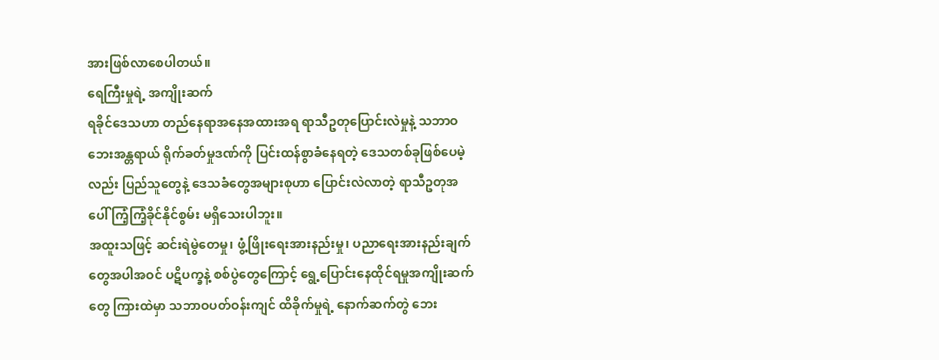အားဖြစ်လာစေပါတယ်။
ရေကြီးမှုရဲ့ အကျိုးဆက်
ရခိုင်ဒေသဟာ တည်နေရာအနေအထားအရ ရာသီဥတုပြောင်းလဲမှုနဲ့ သဘာဝဘေးအန္တရာယ် ရိုက်ခတ်မှုဒဏ်ကို ပြင်းထန်စွာခံနေရတဲ့ ဒေသတစ်ခုဖြစ်ပေမဲ့လည်း ပြည်သူတွေနဲ့ ဒေသခံတွေအများစုဟာ ပြောင်းလဲလာတဲ့ ရာသီဥတုအပေါ် ကြံ့ကြံ့ခိုင်နိုင်စွမ်း မရှိသေးပါဘူး။
အထူးသဖြင့် ဆင်းရဲမွဲတေမှု၊ ဖွံ့ဖြိုးရေးအားနည်းမှု၊ ပညာရေးအားနည်းချက်တွေအပါအဝင် ပဋိပက္ခနဲ့ စစ်ပွဲတွေကြောင့် ရွေ့ပြောင်းနေထိုင်ရမှုအကျိုးဆက်တွေ ကြားထဲမှာ သဘာဝပတ်ဝန်းကျင် ထိခိုက်မှုရဲ့ နောက်ဆက်တွဲ ဘေး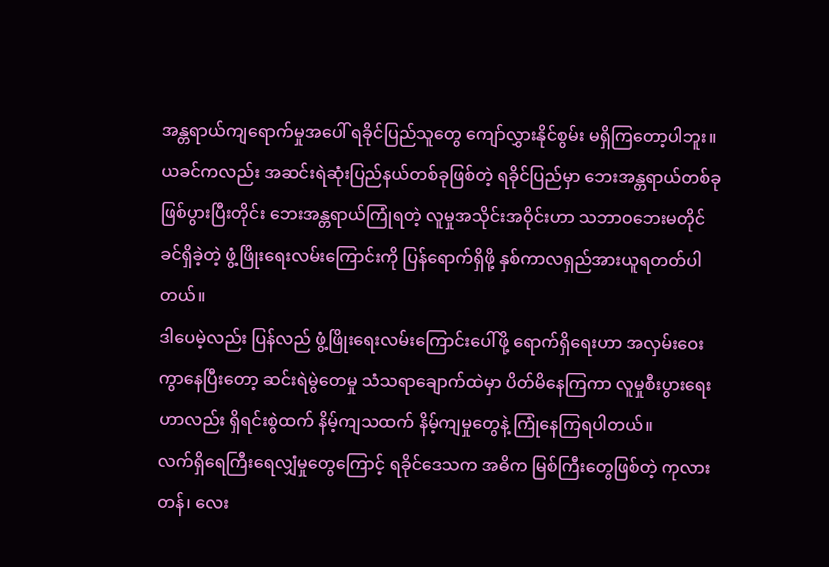အန္တရာယ်ကျရောက်မှုအပေါ် ရခိုင်ပြည်သူတွေ ကျော်လွှားနိုင်စွမ်း မရှိကြတော့ပါဘူး။
ယခင်ကလည်း အဆင်းရဲဆုံးပြည်နယ်တစ်ခုဖြစ်တဲ့ ရခိုင်ပြည်မှာ ဘေးအန္တရာယ်တစ်ခု ဖြစ်ပွားပြီးတိုင်း ဘေးအန္တရာယ်ကြုံရတဲ့ လူမှုအသိုင်းအဝိုင်းဟာ သဘာဝဘေးမတိုင်ခင်ရှိခဲ့တဲ့ ဖွံ့ဖြိုးရေးလမ်းကြောင်းကို ပြန်ရောက်ရှိဖို့ နှစ်ကာလရှည်အားယူရတတ်ပါတယ်။
ဒါပေမဲ့လည်း ပြန်လည် ဖွံ့ဖြိုးရေးလမ်းကြောင်းပေါ်ဖို့ ရောက်ရှိရေးဟာ အလှမ်းဝေးကွာနေပြီးတော့ ဆင်းရဲမွဲတေမှု သံသရာချောက်ထဲမှာ ပိတ်မိနေကြကာ လူမှုစီးပွားရေးဟာလည်း ရှိရင်းစွဲထက် နိမ့်ကျသထက် နိမ့်ကျမှုတွေနဲ့ ကြုံနေကြရပါတယ်။
လက်ရှိရေကြီးရေလျှံမှုတွေကြောင့် ရခိုင်ဒေသက အဓိက မြစ်ကြီးတွေဖြစ်တဲ့ ကုလားတန်၊ လေး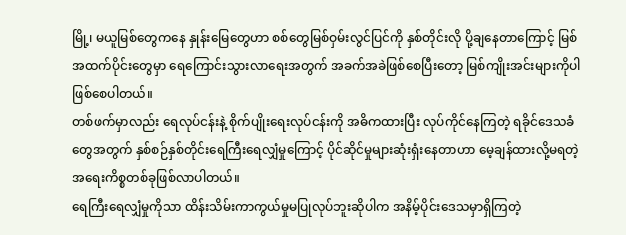မြို့၊ မယူမြစ်တွေကနေ နှုန်းမြေတွေဟာ စစ်တွေမြစ်ဝှမ်းလွင်ပြင်ကို နှစ်တိုင်းလို ပို့ချနေတာကြောင့် မြစ်အထက်ပိုင်းတွေမှာ ရေကြောင်းသွားလာရေးအတွက် အခက်အခဲဖြစ်စေပြီးတော့ မြစ်ကျိုးအင်းများကိုပါ ဖြစ်စေပါတယ်။
တစ်ဖက်မှာလည်း ရေလုပ်ငန်းနဲ့ စိုက်ပျိုးရေးလုပ်ငန်းကို အဓိကထားပြီး လုပ်ကိုင်နေကြတဲ့ ရခိုင်ဒေသခံတွေအတွက် နှစ်စဉ်နှစ်တိုင်းရေကြီးရေလျှံမှုကြောင့် ပိုင်ဆိုင်မှုများဆုံးရှံးနေတာဟာ မေ့ချန်ထားလို့မရတဲ့ အရေးကိစ္စတစ်ခုဖြစ်လာပါတယ်။
ရေကြီးရေလျှံမှုကိုသာ ထိန်းသိမ်းကာကွယ်မှုမပြုလုပ်ဘူးဆိုပါက အနိမ့်ပိုင်းဒေသမှာရှိကြတဲ့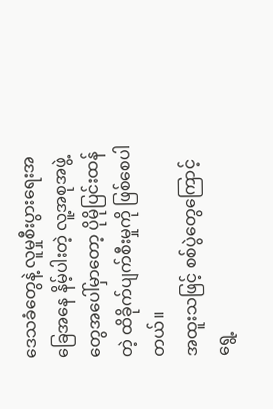ဒေသခံတွေနဲ့ လူမှုစီးပွားရေးအခြေအနေ နိမ့်ပါးတဲ့ လူ့အစုအဖွဲ့တွေအပေါ်မှာတော့ ပိုမိုပြင်းထန်တဲ့ ထိခိုက်ပျက်စီးမှုကို ဖြစ်စေပါတယ်။
အထူးသဖြင့် စစ်ပွဲတွေကြောင့် ရွေ့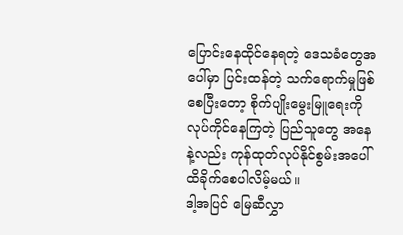ပြောင်းနေထိုင်နေရတဲ့ ဒေသခံတွေအပေါ်မှာ ပြင်းထန်တဲ့ သက်ရောက်မှုဖြစ်စေပြီးတော့ စိုက်ပျိုးမွေးမြူရေးကိုလုပ်ကိုင်နေကြတဲ့ ပြည်သူတွေ အနေနဲ့လည်း ကုန်ထုတ်လုပ်နိုင်စွမ်းအပေါ် ထိခိုက်စေပါလိမ့်မယ်။
ဒါ့အပြင် မြေဆီလွှာ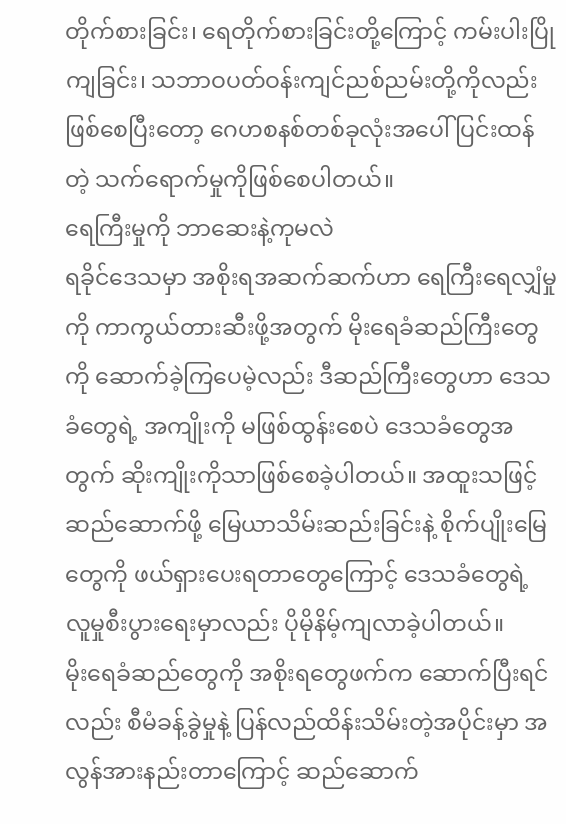တိုက်စားခြင်း၊ ရေတိုက်စားခြင်းတို့ကြောင့် ကမ်းပါးပြိုကျခြင်း၊ သဘာဝပတ်ဝန်းကျင်ညစ်ညမ်းတို့ကိုလည်း ဖြစ်စေပြီးတော့ ဂေဟစနစ်တစ်ခုလုံးအပေါ် ပြင်းထန်တဲ့ သက်ရောက်မှုကိုဖြစ်စေပါတယ်။
ရေကြီးမှုကို ဘာဆေးနဲ့ကုမလဲ
ရခိုင်ဒေသမှာ အစိုးရအဆက်ဆက်ဟာ ရေကြီးရေလျှံမှုကို ကာကွယ်တားဆီးဖို့အတွက် မိုးရေခံဆည်ကြီးတွေကို ဆောက်ခဲ့ကြပေမဲ့လည်း ဒီဆည်ကြီးတွေဟာ ဒေသခံတွေရဲ့ အကျိုးကို မဖြစ်ထွန်းစေပဲ ဒေသခံတွေအတွက် ဆိုးကျိုးကိုသာဖြစ်စေခဲ့ပါတယ်။ အထူးသဖြင့် ဆည်ဆောက်ဖို့ မြေယာသိမ်းဆည်းခြင်းနဲ့ စိုက်ပျိုးမြေတွေကို ဖယ်ရှားပေးရတာတွေကြောင့် ဒေသခံတွေရဲ့ လူမှုစီးပွားရေးမှာလည်း ပိုမိုနိမ့်ကျလာခဲ့ပါတယ်။
မိုးရေခံဆည်တွေကို အစိုးရတွေဖက်က ဆောက်ပြီးရင်လည်း စီမံခန့်ခွဲမှုနဲ့ ပြန်လည်ထိန်းသိမ်းတဲ့အပိုင်းမှာ အလွန်အားနည်းတာကြောင့် ဆည်ဆောက်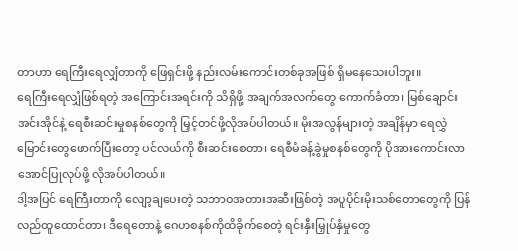တာဟာ ရေကြီးရေလျှံတာကို ဖြေရှင်းဖို့ နည်းလမ်းကောင်းတစ်ခုအဖြစ် ရှိမနေသေးပါဘူး။
ရေကြီးရေလျှံဖြစ်ရတဲ့ အကြောင်းအရင်းကို သိရှိဖို့ အချက်အလက်တွေ ကောက်ခံတာ၊ မြစ်ချောင်းအင်းအိုင်နဲ့ ရေစီးဆင်းမှုစနစ်တွေကို မြှင့်တင်ဖို့လိုအပ်ပါတယ်။ မိုးအလွန်များတဲ့ အချိန်မှာ ရေလွှဲမြောင်းတွေဖောက်ပြီးတော့ ပင်လယ်ကို စီးဆင်းစေတာ၊ ရေစီမံခန့်ခွဲမှုစနစ်တွေကို ပိုအားကောင်းလာအောင်ပြုလုပ်ဖို့ လိုအပ်ပါတယ်။
ဒါ့အပြင် ရေကြီးတာကို လျော့ချပေးတဲ့ သဘာဝအတားအဆီးဖြစ်တဲ့ အပူပိုင်းမိုးသစ်တောတွေကို ပြန်လည်ထူထောင်တာ၊ ဒီရေတောနဲ့ ဂေဟစနစ်ကိုထိခိုက်စေတဲ့ ရင်းနှီးမြှုပ်နှံမှုတွေ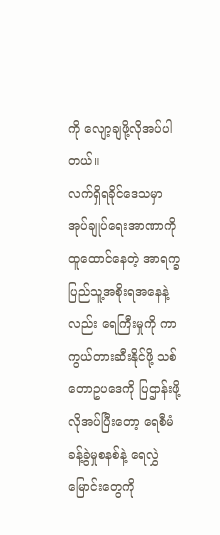ကို လျော့ချဖို့လိုအပ်ပါတယ်။
လက်ရှိရခိုင်ဒေသမှာ အုပ်ချုပ်ရေးအာဏာကိုထူထောင်နေတဲ့ အာရက္ခပြည်သူ့အစိုးရအနေနဲ့လည်း ရေကြီးမှုကို ကာကွယ်တားဆီးနိုင်ဖို့ သစ်တောဥပဒေကို ပြဌာန်းဖို့လိုအပ်ပြီးတော့ ရေစီမံခန့်ခွဲမှုစနစ်နဲ့ ရေလွှဲမြောင်းတွေကို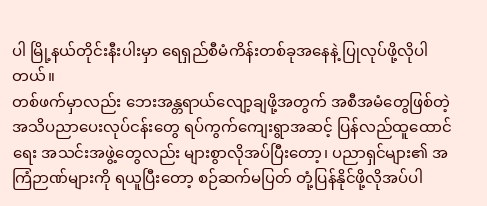ပါ မြို့နယ်တိုင်းနီးပါးမှာ ရေရှည်စီမံကိန်းတစ်ခုအနေနဲ့ ပြုလုပ်ဖို့လိုပါတယ်။
တစ်ဖက်မှာလည်း ဘေးအန္တရာယ်လျော့ချဖို့အတွက် အစီအမံတွေဖြစ်တဲ့ အသိပညာပေးလုပ်ငန်းတွေ ရပ်ကွက်ကျေးရွာအဆင့် ပြန်လည်ထူထောင်ရေး အသင်းအဖွဲ့တွေလည်း များစွာလိုအပ်ပြီးတော့၊ ပညာရှင်များ၏ အကြံဉာဏ်များကို ရယူပြီးတော့ စဉ်ဆက်မပြတ် တုံ့ပြန်နိုင်ဖို့လိုအပ်ပါ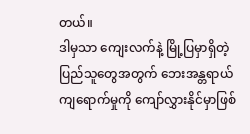တယ်။
ဒါမှသာ ကျေးလက်နဲ့ မြို့ပြမှာရှိတဲ့ ပြည်သူတွေအတွက် ဘေးအန္တရာယ်ကျရောက်မှုကို ကျော်လွှားနိုင်မှာဖြစ်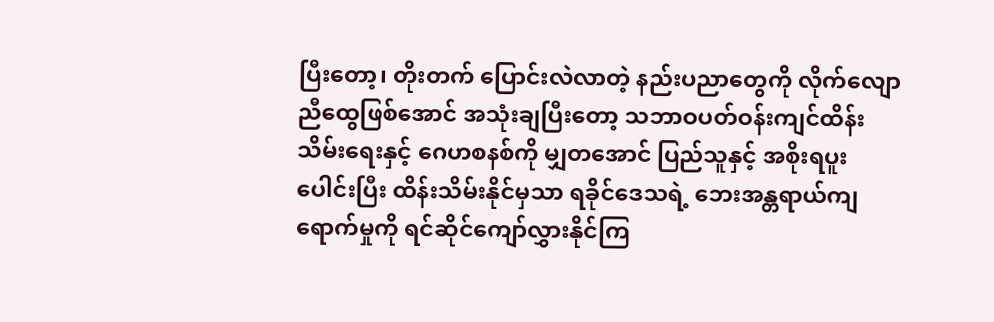ပြီးတော့၊ တိုးတက် ပြောင်းလဲလာတဲ့ နည်းပညာတွေကို လိုက်လျောညီထွေဖြစ်အောင် အသုံးချပြီးတော့ သဘာဝပတ်ဝန်းကျင်ထိန်းသိမ်းရေးနှင့် ဂေဟစနစ်ကို မျှတအောင် ပြည်သူနှင့် အစိုးရပူးပေါင်းပြီး ထိန်းသိမ်းနိုင်မှသာ ရခိုင်ဒေသရဲ့ ဘေးအန္တရာယ်ကျရောက်မှုကို ရင်ဆိုင်ကျော်လွှားနိုင်ကြ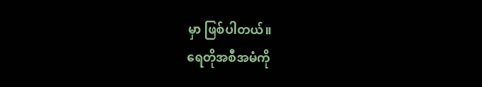မှာ ဖြစ်ပါတယ်။
ရေတိုအစီအမံကို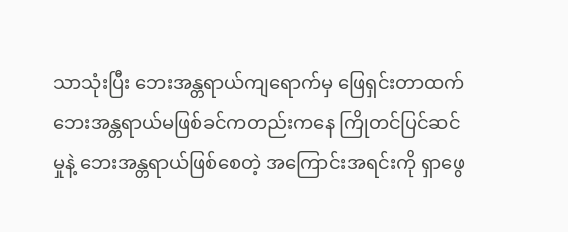သာသုံးပြီး ဘေးအန္တရာယ်ကျရောက်မှ ဖြေရှင်းတာထက် ဘေးအန္တရာယ်မဖြစ်ခင်ကတည်းကနေ ကြိုတင်ပြင်ဆင်မှုနဲ့ ဘေးအန္တရာယ်ဖြစ်စေတဲ့ အကြောင်းအရင်းကို ရှာဖွေ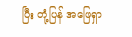ပြီး တုံ့ပြန် အဖြေရှာ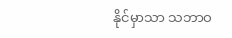နိုင်မှာသာ သဘာဝ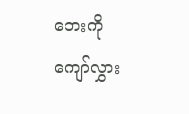ဘေးကို ကျော်လွှား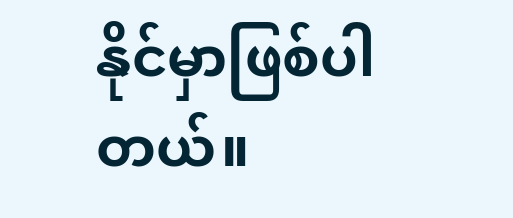နိုင်မှာဖြစ်ပါတယ်။